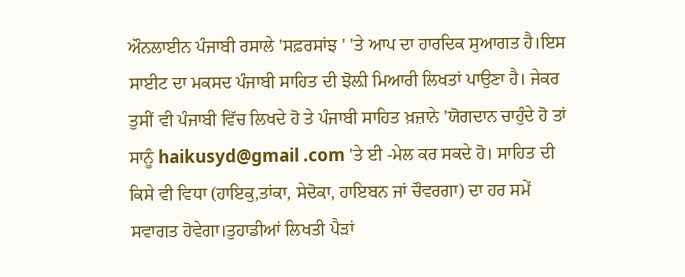ਔਨਲਾਈਨ ਪੰਜਾਬੀ ਰਸਾਲੇ 'ਸਫ਼ਰਸਾਂਝ ' 'ਤੇ ਆਪ ਦਾ ਹਾਰਦਿਕ ਸੁਆਗਤ ਹੈ।ਇਸ ਸਾਈਟ ਦਾ ਮਕਸਦ ਪੰਜਾਬੀ ਸਾਹਿਤ ਦੀ ਝੋਲ਼ੀ ਮਿਆਰੀ ਲਿਖਤਾਂ ਪਾਉਣਾ ਹੈ। ਜੇਕਰ ਤੁਸੀਂ ਵੀ ਪੰਜਾਬੀ ਵਿੱਚ ਲਿਖਦੇ ਹੋ ਤੇ ਪੰਜਾਬੀ ਸਾਹਿਤ ਖ਼ਜ਼ਾਨੇ 'ਯੋਗਦਾਨ ਚਾਹੁੰਦੇ ਹੋ ਤਾਂ ਸਾਨੂੰ haikusyd@gmail .com 'ਤੇ ਈ -ਮੇਲ ਕਰ ਸਕਦੇ ਹੋ। ਸਾਹਿਤ ਦੀ ਕਿਸੇ ਵੀ ਵਿਧਾ (ਹਾਇਕੁ,ਤਾਂਕਾ, ਸੇਦੋਕਾ, ਹਾਇਬਨ ਜਾਂ ਚੌਵਰਗਾ) ਦਾ ਹਰ ਸਮੇਂ ਸਵਾਗਤ ਹੋਵੇਗਾ।ਤੁਹਾਡੀਆਂ ਲਿਖਤੀ ਪੈੜਾਂ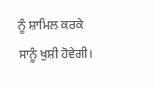ਨੂੰ ਸ਼ਾਮਿਲ ਕਰਕੇ ਸਾਨੂੰ ਖੁਸ਼ੀ ਹੋਵੇਗੀ।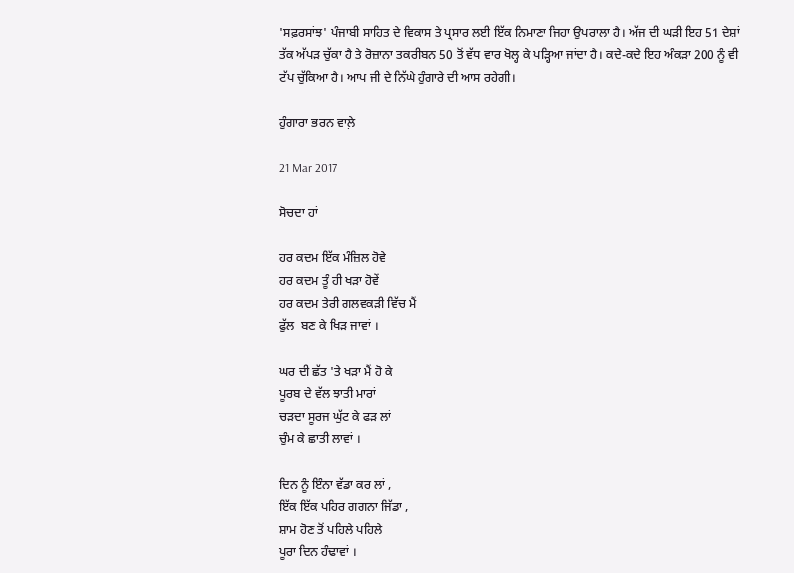'ਸਫ਼ਰਸਾਂਝ' ਪੰਜਾਬੀ ਸਾਹਿਤ ਦੇ ਵਿਕਾਸ ਤੇ ਪ੍ਰਸਾਰ ਲਈ ਇੱਕ ਨਿਮਾਣਾ ਜਿਹਾ ਉਪਰਾਲਾ ਹੈ। ਅੱਜ ਦੀ ਘੜੀ ਇਹ 51 ਦੇਸ਼ਾਂ ਤੱਕ ਅੱਪੜ ਚੁੱਕਾ ਹੈ ਤੇ ਰੋਜ਼ਾਨਾ ਤਕਰੀਬਨ 50 ਤੋਂ ਵੱਧ ਵਾਰ ਖੋਲ੍ਹ ਕੇ ਪੜ੍ਹਿਆ ਜਾਂਦਾ ਹੈ। ਕਦੇ-ਕਦੇ ਇਹ ਅੰਕੜਾ 200 ਨੂੰ ਵੀ ਟੱਪ ਚੁੱਕਿਆ ਹੈ। ਆਪ ਜੀ ਦੇ ਨਿੱਘੇ ਹੁੰਗਾਰੇ ਦੀ ਆਸ ਰਹੇਗੀ।

ਹੁੰਗਾਰਾ ਭਰਨ ਵਾਲ਼ੇ

21 Mar 2017

ਸੋਚਦਾ ਹਾਂ

ਹਰ ਕਦਮ ਇੱਕ ਮੰਜ਼ਿਲ ਹੋਵੇ
ਹਰ ਕਦਮ ਤੂੰ ਹੀ ਖੜਾ ਹੋਵੇਂ
ਹਰ ਕਦਮ ਤੇਰੀ ਗਲਵਕੜੀ ਵਿੱਚ ਮੈਂ
ਫੁੱਲ  ਬਣ ਕੇ ਖਿੜ ਜਾਵਾਂ ।

ਘਰ ਦੀ ਛੱਤ 'ਤੇ ਖੜਾ ਮੈਂ ਹੋ ਕੇ
ਪੂਰਬ ਦੇ ਵੱਲ ਝਾਤੀ ਮਾਰਾਂ
ਚੜਦਾ ਸੂਰਜ ਘੁੱਟ ਕੇ ਫੜ ਲਾਂ
ਚੁੰਮ ਕੇ ਛਾਤੀ ਲਾਵਾਂ ।

ਦਿਨ ਨੂੰ ਇੰਨਾ ਵੱਡਾ ਕਰ ਲਾਂ ,
ਇੱਕ ਇੱਕ ਪਹਿਰ ਗਗਨਾ ਜਿੱਡਾ ,
ਸ਼ਾਮ ਹੋਣ ਤੋਂ ਪਹਿਲੇ ਪਹਿਲੇ
ਪੂਰਾ ਦਿਨ ਹੰਢਾਵਾਂ ।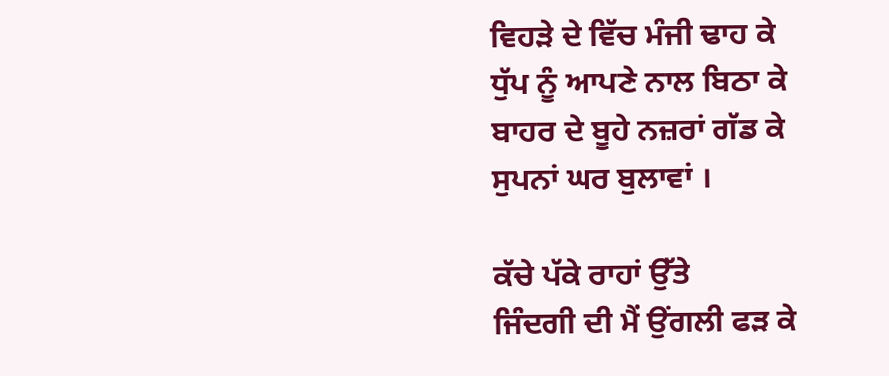ਵਿਹੜੇ ਦੇ ਵਿੱਚ ਮੰਜੀ ਢਾਹ ਕੇ
ਧੁੱਪ ਨੂੰ ਆਪਣੇ ਨਾਲ ਬਿਠਾ ਕੇ
ਬਾਹਰ ਦੇ ਬੂਹੇ ਨਜ਼ਰਾਂ ਗੱਡ ਕੇ
ਸੁਪਨਾਂ ਘਰ ਬੁਲਾਵਾਂ ।

ਕੱਚੇ ਪੱਕੇ ਰਾਹਾਂ ਉੱਤੇ
ਜਿੰਦਗੀ ਦੀ ਮੈਂ ਉਂਗਲੀ ਫੜ ਕੇ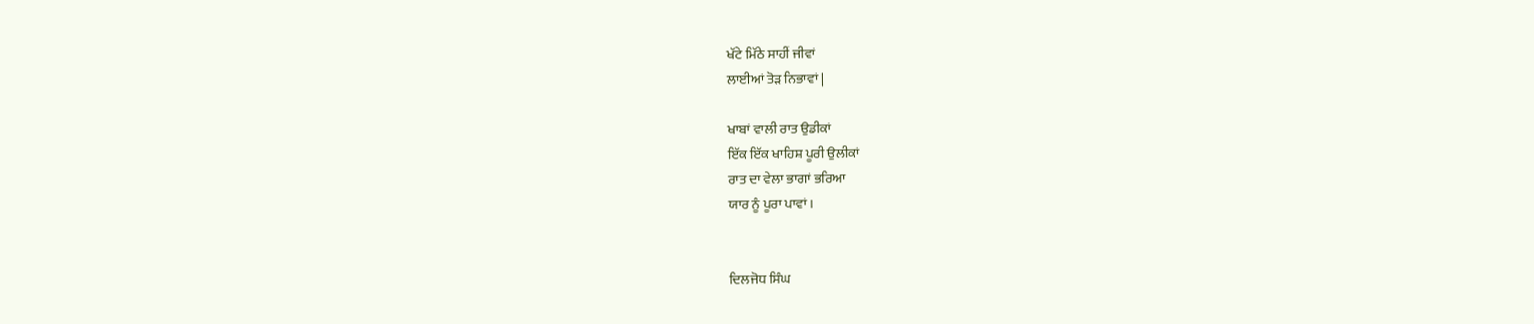ਖੱਟੇ ਮਿੱਠੇ ਸਾਹੀਂ ਜੀਵਾਂ
ਲਾਈਆਂ ਤੋੜ ਨਿਭਾਵਾਂ |

ਖਾਬਾਂ ਵਾਲੀ ਰਾਤ ਉਡੀਕਾਂ
ਇੱਕ ਇੱਕ ਖਾਹਿਸ਼ ਪੂਰੀ ਉਲੀਕਾਂ
ਰਾਤ ਦਾ ਵੇਲਾ ਭਾਗਾਂ ਭਰਿਆ
ਯਾਰ ਨੂੰ ਪੂਰਾ ਪਾਵਾਂ ।


ਦਿਲਜੋਧ ਸਿੰਘ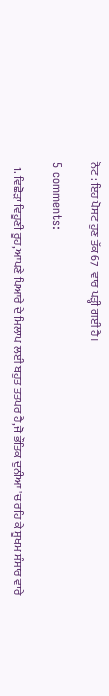ਨੋਟ : ਇਹ ਪੋਸਟ ਹੁਣ ਤੱਕ 67  ਵਾਰ ਪੜ੍ਹੀ ਗਈ ਹੈ।

5 comments:

  1. ਵਿਛੋੜਾ ਵਿਹੂਣੀ ਰੂਹ,ਆਪਣੇ ਪਿਆਰੇ ਦੇ ਮਿਲਾਪ ਲਈ ਬਹੁਤ ਤਤਪਰ ਹੈ,ਜੋ ਭੌਤਿਕ ਦੁਨੀਆ 'ਚ ਰਹਿ ਕੇ ਸੂਖਮ ਸੰਸਾਰ ਵਾਰੇ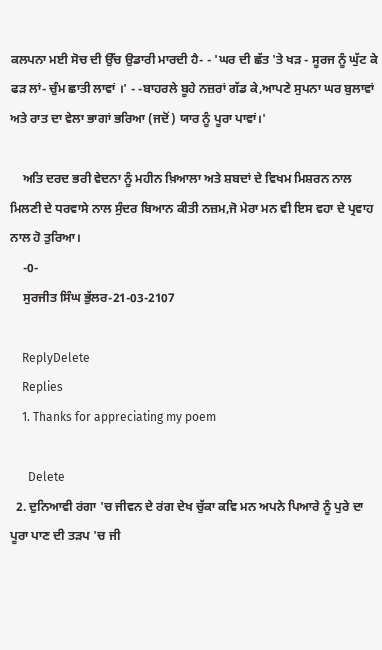ਕਲਪਨਾ ਮਈ ਸੋਚ ਦੀ ਉੱਚ ਉਡਾਰੀ ਮਾਰਦੀ ਹੈ- - 'ਘਰ ਦੀ ਛੱਤ 'ਤੇ ਖੜ - ਸੂਰਜ ਨੂੰ ਘੁੱਟ ਕੇ ਫੜ ਲਾਂ- ਚੁੰਮ ਛਾਤੀ ਲਾਵਾਂ ।' - -ਬਾਹਰਲੇ ਬੂਹੇ ਨਜ਼ਰਾਂ ਗੱਡ ਕੇ,ਆਪਣੇ ਸੁਪਨਾ ਘਰ ਬੁਲਾਵਾਂ ਅਤੇ ਰਾਤ ਦਾ ਵੇਲਾ ਭਾਗਾਂ ਭਰਿਆ (ਜਦੋਂ) ਯਾਰ ਨੂੰ ਪੂਰਾ ਪਾਵਾਂ।'

    ਅਤਿ ਦਰਦ ਭਰੀ ਵੇਦਨਾ ਨੂੰ ਮਹੀਨ ਖ਼ਿਆਲਾ ਅਤੇ ਸ਼ਬਦਾਂ ਦੇ ਵਿਖਮ ਮਿਸ਼ਰਨ ਨਾਲ ਮਿਲਣੀ ਦੇ ਧਰਵਾਸੇ ਨਾਲ ਸੁੰਦਰ ਬਿਆਨ ਕੀਤੀ ਨਜ਼ਮ,ਜੋ ਮੇਰਾ ਮਨ ਵੀ ਇਸ ਵਹਾ ਦੇ ਪ੍ਰਵਾਹ ਨਾਲ ਹੋ ਤੁਰਿਆ।
    -0-
    ਸੁਰਜੀਤ ਸਿੰਘ ਭੁੱਲਰ-21-03-2107

    ReplyDelete
    Replies
    1. Thanks for appreciating my poem

      Delete
  2. ਦੁਨਿਆਵੀ ਰਂਗਾ 'ਚ ਜੀਵਨ ਦੇ ਰਂਗ ਦੇਖ ਚੁੱਕਾ ਕਵਿ ਮਨ ਅਪਨੇ ਪਿਆਰੇ ਨੂੰ ਪੁਰੇ ਦਾ ਪੂਰਾ ਪਾਣ ਦੀ ਤੜਪ 'ਚ ਜੀ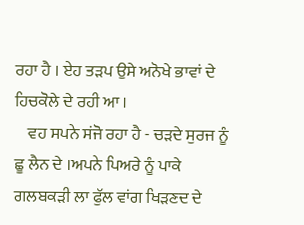ਰਹਾ ਹੈ । ਏਹ ਤੜਪ ਉਸੇ ਅਨੋਖੇ ਭਾਵਾਂ ਦੇ ਹਿਚਕੋਲੇ ਦੇ ਰਹੀ ਆ ।
    ਵਹ ਸਪਨੇ ਸਂਜੋ ਰਹਾ ਹੈ - ਚੜਦੇ ਸੁਰਜ ਨੂੰ ਛੂ ਲੈਨ ਦੇ ।ਅਪਨੇ ਪਿਅਰੇ ਨੂੰ ਪਾਕੇ ਗਲਬਕੜੀ ਲਾ ਫੁੱਲ ਵਾਂਗ ਖਿੜਣਦ ਦੇ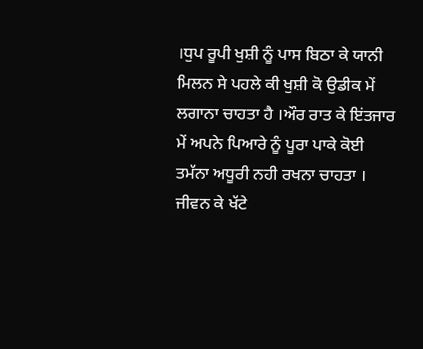।ਧੁਪ ਰੂਪੀ ਖੁਸ਼ੀ ਨੂੰ ਪਾਸ ਬਿਠਾ ਕੇ ਯਾਨੀ ਮਿਲਨ ਸੇ ਪਹਲੇ ਕੀ ਖੁਸ਼ੀ ਕੋ ਉਡੀਕ ਮੇਂ ਲਗਾਨਾ ਚਾਹਤਾ ਹੈ ।ਔਰ ਰਾਤ ਕੇ ਇਂਤਜਾਰ ਮੇਂ ਅਪਨੇ ਪਿਆਰੇ ਨੂੰ ਪੂਰਾ ਪਾਕੇ ਕੋਈ ਤਮੱਨਾ ਅਧੂਰੀ ਨਹੀ ਰਖਨਾ ਚਾਹਤਾ । ਜੀਵਨ ਕੇ ਖੱਟੇ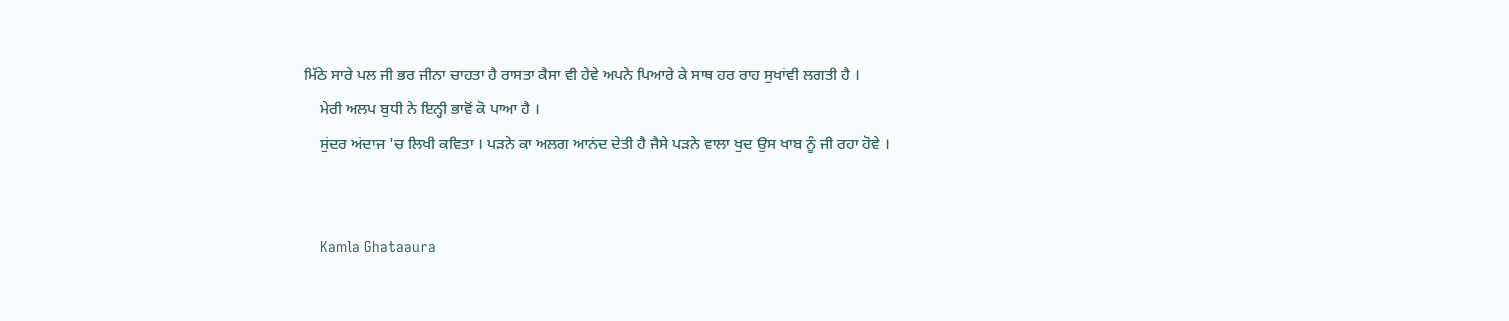ਮਿੱਠੇ ਸਾਰੇ ਪਲ ਜੀ ਭਰ ਜੀਨਾ ਚਾਹਤਾ ਹੈ ਰਾਸਤਾ ਕੈਸਾ ਵੀ ਹੇਵੇ ਅਪਨੇ ਪਿਆਰੇ ਕੇ ਸਾਥ ਹਰ ਰਾਹ ਸੁਖਾਂਵੀ ਲਗਤੀ ਹੈ ।
    ਮੇਰੀ ਅਲਪ ਬੁਧੀ ਨੇ ਇਨ੍ਹੀ ਭਾਵੋਂ ਕੋ ਪਾਆ ਹੈ ।
    ਸੁਂਦਰ ਅਂਦਾਜ 'ਚ ਲਿਖੀ ਕਵਿਤਾ । ਪੜਨੇ ਕਾ ਅਲਗ ਆਨਂਦ ਦੇਤੀ ਹੈ ਜੈਸੇ ਪੜਨੇ ਵਾਲਾ ਖੁਦ ਉਸ ਖਾਬ ਨੂੰ ਜੀ ਰਹਾ ਹੋਵੇ ।


    Kamla Ghataaura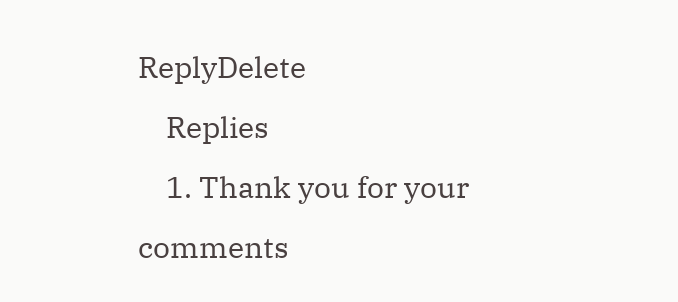ReplyDelete
    Replies
    1. Thank you for your comments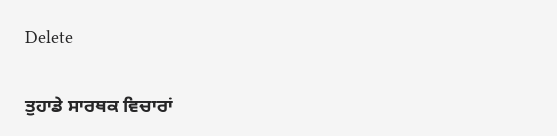Delete

ਤੁਹਾਡੇ ਸਾਰਥਕ ਵਿਚਾਰਾਂ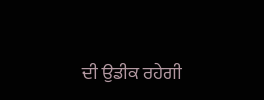ਦੀ ਉਡੀਕ ਰਹੇਗੀ